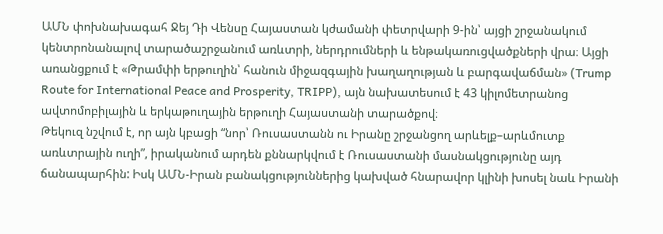ԱՄՆ փոխնախագահ Ջեյ Դի Վենսը Հայաստան կժամանի փետրվարի 9-ին՝ այցի շրջանակում կենտրոնանալով տարածաշրջանում առևտրի, ներդրումների և ենթակառուցվածքների վրա։ Այցի առանցքում է «Թրամփի երթուղին՝ հանուն միջազգային խաղաղության և բարգավաճման» (Trump Route for International Peace and Prosperity, TRIPP), այն նախատեսում է 43 կիլոմետրանոց ավտոմոբիլային և երկաթուղային երթուղի Հայաստանի տարածքով։
Թեկուզ նշվում է, որ այն կբացի “նոր՝ Ռուսաստանն ու Իրանը շրջանցող արևելք–արևմուտք առևտրային ուղի”, իրականում արդեն քննարկվում է Ռուսաստանի մասնակցությունը այդ ճանապարհին: Իսկ ԱՄՆ-Իրան բանակցություններից կախված հնարավոր կլինի խոսել նաև Իրանի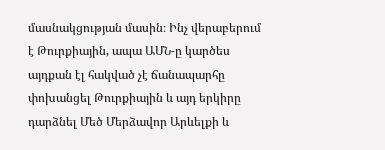մասնակցության մասին։ Ինչ վերաբերում է Թուրքիային, ապա ԱՄՆ-ը կարծես այդքան էլ հակված չէ ճանապարհը փոխանցել Թուրքիային և այդ երկիրը դարձնել Մեծ Մերձավոր Արևելքի և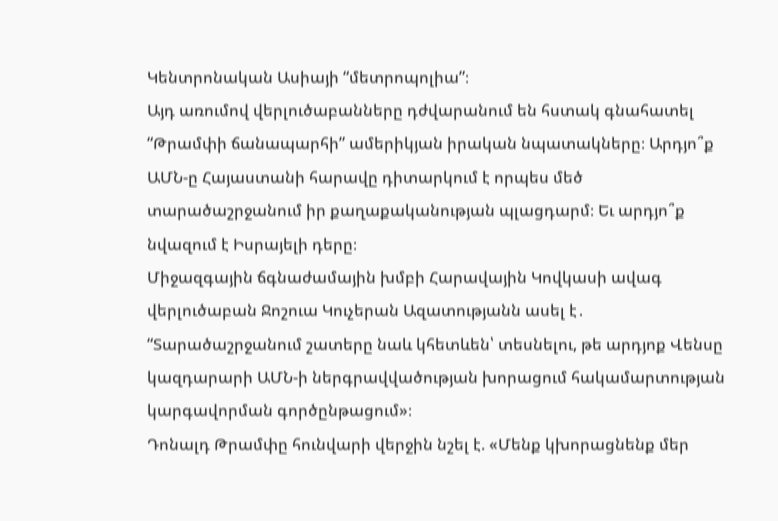Կենտրոնական Ասիայի “մետրոպոլիա”։
Այդ առումով վերլուծաբանները դժվարանում են հստակ գնահատել “Թրամփի ճանապարհի” ամերիկյան իրական նպատակները։ Արդյո՞ք ԱՄՆ-ը Հայաստանի հարավը դիտարկում է որպես մեծ տարածաշրջանում իր քաղաքականության պլացդարմ։ Եւ արդյո՞ք նվազում է Իսրայելի դերը։
Միջազգային ճգնաժամային խմբի Հարավային Կովկասի ավագ վերլուծաբան Ջոշուա Կուչերան Ազատությանն ասել է․ “Տարածաշրջանում շատերը նաև կհետևեն՝ տեսնելու, թե արդյոք Վենսը կազդարարի ԱՄՆ-ի ներգրավվածության խորացում հակամարտության կարգավորման գործընթացում»։
Դոնալդ Թրամփը հունվարի վերջին նշել է. «Մենք կխորացնենք մեր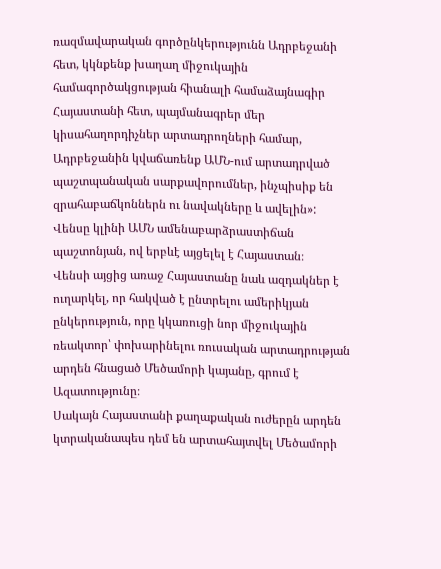ռազմավարական գործընկերությունն Ադրբեջանի հետ, կկնքենք խաղաղ միջուկային համագործակցության հիանալի համաձայնագիր Հայաստանի հետ, պայմանագրեր մեր կիսահաղորդիչներ արտադրողների համար, Ադրբեջանին կվաճառենք ԱՄՆ-ում արտադրված պաշտպանական սարքավորումներ, ինչպիսիք են զրահաբաճկոններն ու նավակները և ավելին»:
Վենսը կլինի ԱՄՆ ամենաբարձրաստիճան պաշտոնյան, ով երբևէ այցելել է Հայաստան։
Վենսի այցից առաջ Հայաստանը նաև ազդակներ է ուղարկել, որ հակված է ընտրելու ամերիկյան ընկերություն, որը կկառուցի նոր միջուկային ռեակտոր՝ փոխարինելու ռուսական արտադրության արդեն հնացած Մեծամորի կայանը, գրում է Ազատությունը։
Սակայն Հայաստանի քաղաքական ուժերըն արդեն կտրականապես դեմ են արտահայտվել Մեծամորի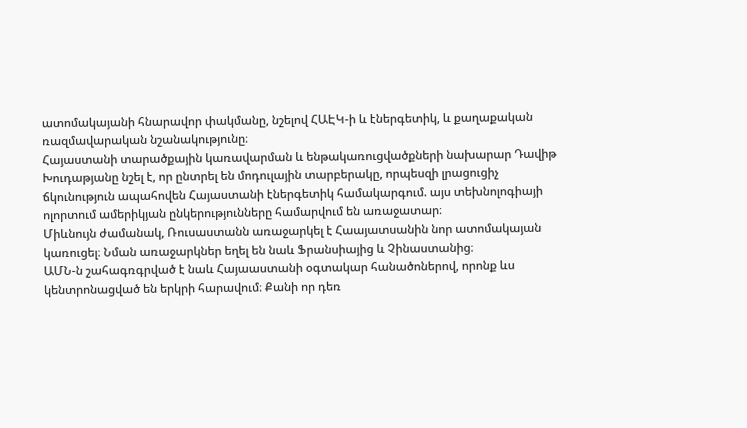ատոմակայանի հնարավոր փակմանը, նշելով ՀԱԷԿ-ի և էներգետիկ, և քաղաքական ռազմավարական նշանակությունը։
Հայաստանի տարածքային կառավարման և ենթակառուցվածքների նախարար Դավիթ Խուդաթյանը նշել է, որ ընտրել են մոդուլային տարբերակը, որպեսզի լրացուցիչ ճկունություն ապահովեն Հայաստանի էներգետիկ համակարգում. այս տեխնոլոգիայի ոլորտում ամերիկյան ընկերությունները համարվում են առաջատար։
Միևնույն ժամանակ, Ռուսաստանն առաջարկել է Հաայատսանին նոր ատոմակայան կառուցել։ Նման առաջարկներ եղել են նաև Ֆրանսիայից և Չինաստանից։
ԱՄՆ-ն շահագռգրված է նաև Հայաաստանի օգտակար հանածոներով, որոնք ևս կենտրոնացված են երկրի հարավում։ Քանի որ դեռ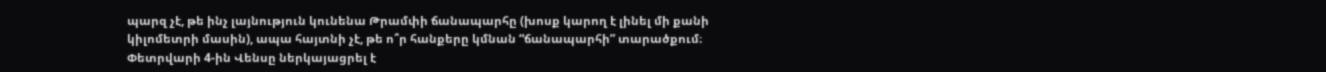պարզ չէ, թե ինչ լայնություն կունենա Թրամփի ճանապարհը (խոսք կարող է լինել մի քանի կիլոմետրի մասին), ապա հայտնի չէ, թե ո՞ր հանքերը կմնան “ճանապարհի” տարածքում։
Փետրվարի 4-ին Վենսը ներկայացրել է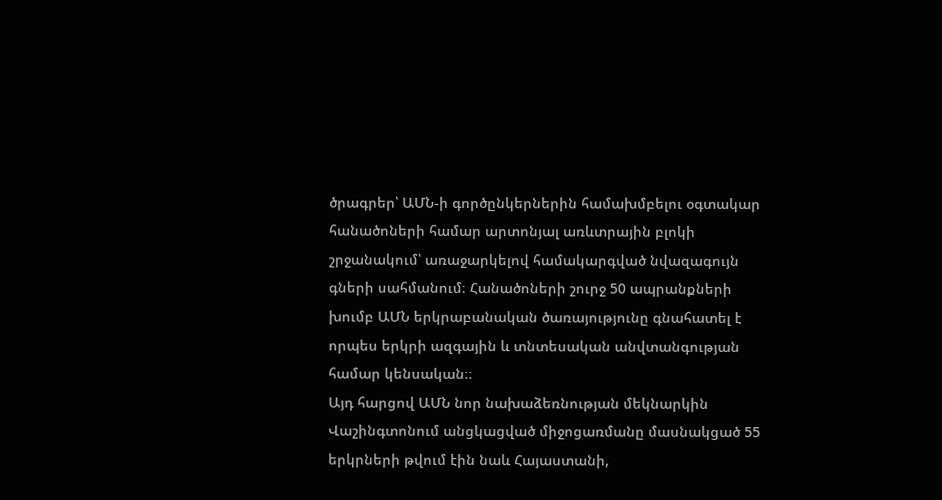ծրագրեր՝ ԱՄՆ-ի գործընկերներին համախմբելու օգտակար հանածոների համար արտոնյալ առևտրային բլոկի շրջանակում՝ առաջարկելով համակարգված նվազագույն գների սահմանում։ Հանածոների շուրջ 50 ապրանքների խումբ ԱՄՆ երկրաբանական ծառայությունը գնահատել է որպես երկրի ազգային և տնտեսական անվտանգության համար կենսական։։
Այդ հարցով ԱՄՆ նոր նախաձեռնության մեկնարկին Վաշինգտոնում անցկացված միջոցառմանը մասնակցած 55 երկրների թվում էին նաև Հայաստանի,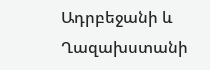Ադրբեջանի և Ղազախստանի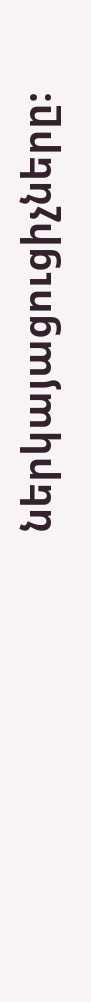ներկայացուցիչները։